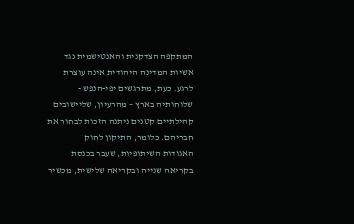המתקפה הצדקנית והאנטישמית נגד אשיות המדינה היהודית אינה עוצרת לרגע. כעת, מתרגשים יפי-הנפש - שלוחותיה בארץ – מהרעיון, שליישובים קהילתיים קטנים ניתנה הזכות לבחור את חבריהם. כלומר, התיקון לחוק
האגודות השיתופיות, שעבר בכנסת בקריאה שנייה ובקריאה שלישית, מכשיר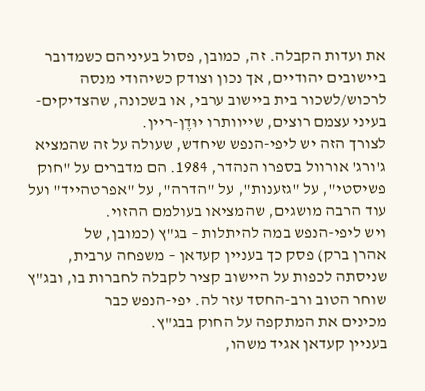את ועדות הקבלה. זה, כמובן, פסול בעיניהם כשמדובר ביישובים יהודיים, אך נכון וצודק כשיהודי מנסה לרכוש/לשכור בית ביישוב ערבי, או בשכונה, שהצדיקים-בעיני עצמם רוצים, שייוותרו יוּדֶן-ריין.
לצורך הזה יש ליפי-הנפש שיחדש, שעולה על זה שהמציא ג'ורג' אורוול בספרו הנהדר, 1984. הם מדברים על "חוק פשיסטי", על "גזענות", על "הדרה", על "אפרטהייד" ועל עוד הרבה מושגים, שהמציאו בעולמם ההזוי.
ויש ליפי-הנפש במה להיתלות – בג"ץ (כמובן, של
אהרן ברק) פסק כך בעניין קעדאן – משפחה ערבית, שניסתה לכפות על היישוב קציר לקבלה לחברות בו, ובג"ץ שוחר הטוב ורב-החסד עזר לה. יפי-הנפש כבר
מכינים את המתקפה על החוק בבג"ץ.
בעניין קעדאן אגיד משהו,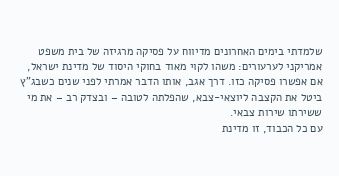שלמדתי בימים האחרונים מדיווח על פסיקה מרגיזה של בית משפט אמריקני לערעורים: משהו לקוי מאוד בחוקי היסוד של מדינת ישראל, אם אפשרו פסיקה כזו. דרך אגב, אותו הדבר אמרתי לפני שנים כשבג"ץ ביטל את הקצבה ליוצאי-צבא, שהפלתה לטובה – ובצדק רב – את מי ששירתו שירות צבאי.
עם כל הכבוד, זו מדינת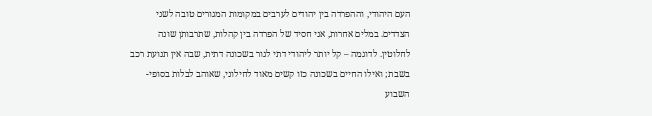העם היהודי, וההפרדה בין יהודים לערבים במקומות המגורים טובה לשני הצדדים. במלים אחרות, אני חסיד של הפרדה בין קהלות, שתרבותן שונה לחלוטין. לדוגמה – קל יותר ליהודי דתי לגור בשכונה דתית, שבה אין תנועת רכב בשבת; ואילו החיים בשכונה כזו קשים מאוד לחילוני, שאוהב לבלות בסופי-השבוע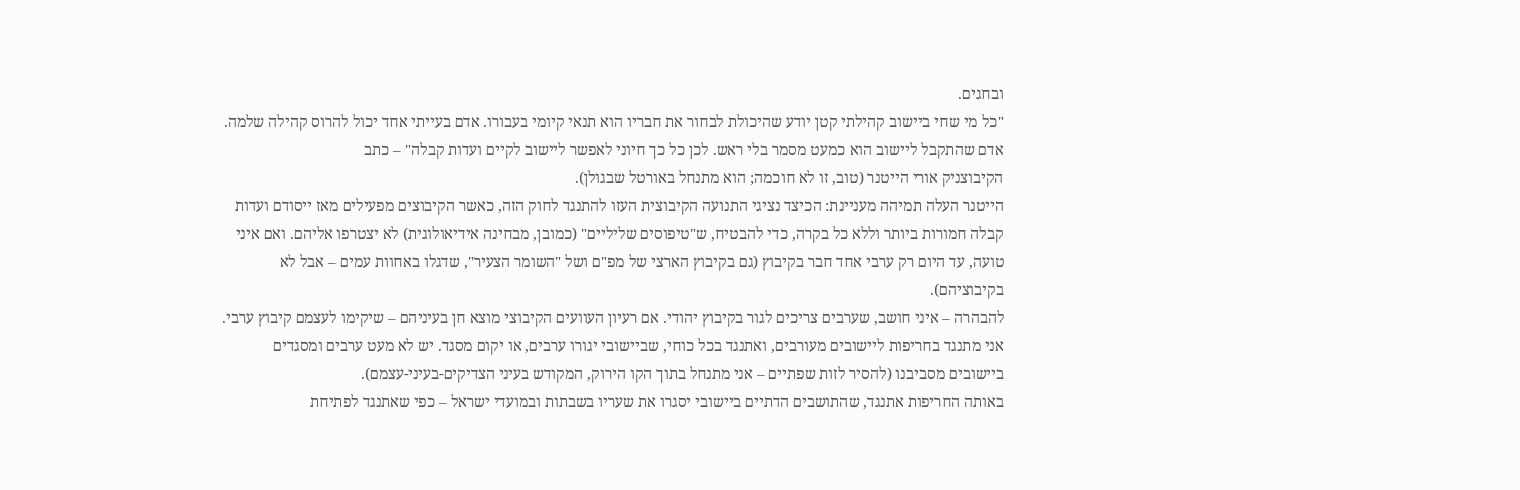ובחגים.
"כל מי שחי ביישוב קהילתי קטן יודע שהיכולת לבחור את חבריו הוא תנאי קיומי בעבורו. אדם בעייתי אחד יכול להרוס קהילה שלמה. אדם שהתקבל ליישוב הוא כמעט מסמר בלי ראש. לכן כל כך חיוני לאפשר ליישוב לקיים ועדות קבלה" – כתב
הקיבוצניק אורי הייטנר (טוב, זו לא חוכמה; הוא מתנחל באורטל שבגולן).
הייטנר העלה תמיהה מעניינת: הכיצד נציגי התנועה הקיבוצית העזו להתנגד לחוק הזה, כאשר הקיבוצים מפעילים מאז ייסודם ועדות קבלה חמורות ביותר וללא כל בקרה, כדי להבטיח, ש"טיפוסים שליליים" (כמובן, מבחינה אידיאולוגית) לא יצטרפו אליהם. ואם איני טועה, עד היום רק ערבי אחד חבר בקיבוץ (גם בקיבוץ הארצי של מפ"ם ושל "השומר הצעיר", שדגלו באחוות עמים – אבל לא בקיבוציהם).
להבהרה – איני חושב, שערבים צריכים לגור בקיבוץ יהודי. אם רעיון העוועים הקיבוצי מוצא חן בעיניהם – שיקימו לעצמם קיבוץ ערבי. אני מתנגד בחריפות ליישובים מעורבים, ואתנגד בכל כוחי, שביישובי יגורו ערבים, או יקום מסגד. יש לא מעט ערבים ומסגדים ביישובים מסביבנו (להסיר לזות שפתיים – אני מתנחל בתוך הקו הירוק, המקודש בעיני הצדיקים-בעיני-עצמם).
באותה החריפות אתנגד, שהתושבים הדתיים ביישובי יסגרו את שעריו בשבתות ובמועדי ישראל – כפי שאתנגד לפתיחת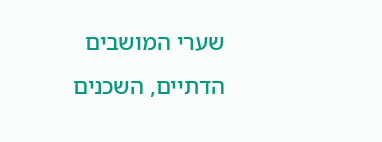שערי המושבים הדתיים, השכנים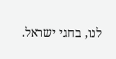לנו, בחגי ישראל.